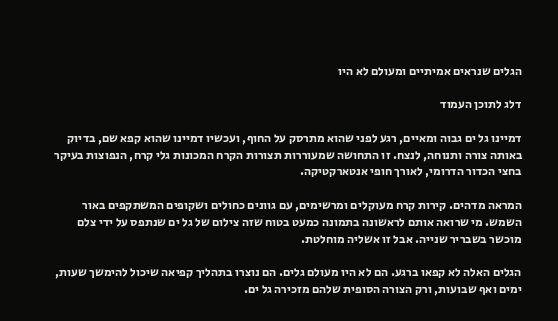הגלים שנראים אמיתיים ומעולם לא היו

דלג לתוכן העמוד

דמיינו גל ים גבוה ומאיים, רגע לפני שהוא מתרסק על החוף, ועכשיו דמיינו שהוא קפא שם, בדיוק באותה צורה ותנוחה, לנצח. זו התחושה שמעוררות תצורות הקרח המכונות גלי קרח, הנפוצות בעיקר בחצי הכדור הדרומי, לאורך חופי אנטארקטיקה.

המראה מדהים. קירות קרח מעוקלים ומרשימים, עם גוונים כחולים ושקופים המשתקפים באור השמש. מי שרואה אותם לראשונה בתמונה כמעט בטוח שזה צילום של גל ים שנתפס על ידי צלם מוכשר בשבריר שנייה. אבל זו אשליה מוחלטת.

הגלים האלה לא קפאו ברגע. הם לא היו מעולם גלים. הם נוצרו בתהליך קפיאה שיכול להימשך שעות, ימים ואף שבועות, ורק הצורה הסופית שלהם מזכירה גל ים.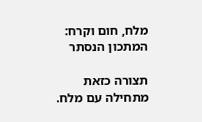מלח, חום וקרח: המתכון הנסתר

תצורה כזאת מתחילה עם מלח.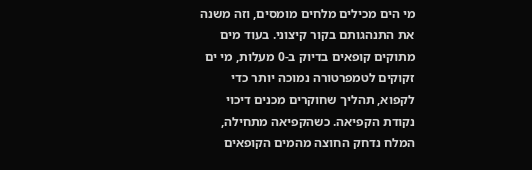מי הים מכילים מלחים מומסים, וזה משנה את התנהגותם בקור קיצוני. בעוד מים מתוקים קופאים בדיוק ב-0 מעלות, מי ים זקוקים לטמפרטורה נמוכה יותר כדי לקפוא, תהליך שחוקרים מכנים דיכוי נקודת הקפיאה. כשהקפיאה מתחילה, המלח נדחק החוצה מהמים הקופאים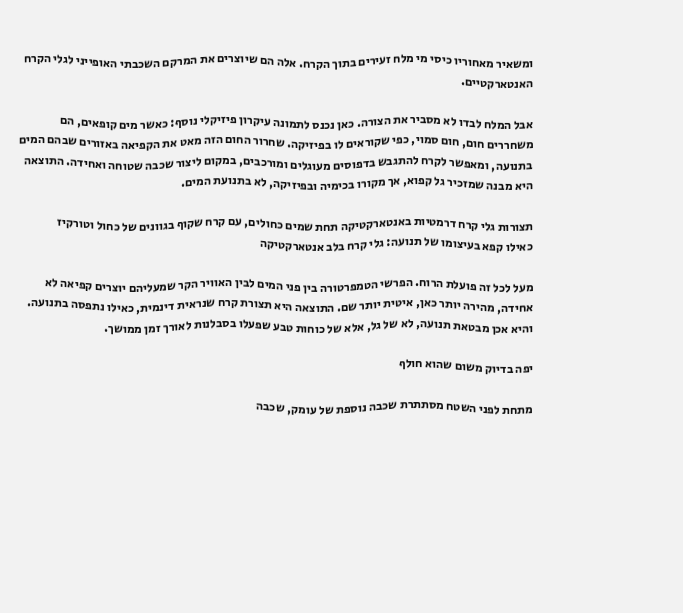ומשאיר מאחוריו כיסי מי מלח זעירים בתוך הקרח. אלה הם שיוצרים את המרקם השכבתי האופייני לגלי הקרח האנטארקטיים.

אבל המלח לבדו לא מסביר את הצורה. כאן נכנס לתמונה עיקרון פיזיקלי נוסף: כאשר מים קופאים, הם משחררים חום, חום סמוי, כפי שקוראים לו בפיזיקה. שחרור החום הזה מאט את הקפיאה באזורים שבהם המים בתנועה, ומאפשר לקרח להתגבש בדפוסים מעוגלים ומורכבים, במקום ליצור שכבה שטוחה ואחידה. התוצאה היא מבנה שמזכיר גל קפוא, אך מקורו בכימיה ובפיזיקה, לא בתנועת המים.

תצורות גלי קרח דרמטיות באנטארקטיקה תחת שמים כחולים, עם קרח שקוף בגוונים של כחול וטורקיז
כאילו קפא בעיצומו של תנועה: גלי קרח בלב אנטארקטיקה

מעל לכל זה פועלת הרוח. הפרשי הטמפרטורה בין פני המים לבין האוויר הקר שמעליהם יוצרים קפיאה לא אחידה, מהירה יותר כאן, איטית יותר שם. התוצאה היא תצורת קרח שנראית דינמית, כאילו נתפסה בתנועה. והיא אכן מבטאת תנועה, לא של גל, אלא של כוחות טבע שפעלו בסבלנות לאורך זמן ממושך.

יפה בדיוק משום שהוא חולף

מתחת לפני השטח מסתתרת שכבה נוספת של עומק, שכבה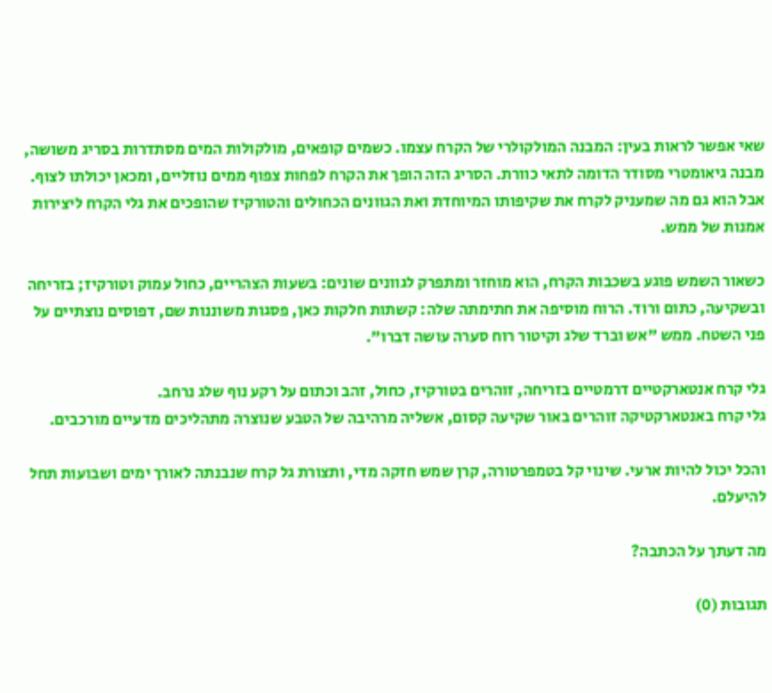שאי אפשר לראות בעין: המבנה המולקולרי של הקרח עצמו. כשמים קופאים, מולקולות המים מסתדרות בסריג משושה, מבנה גיאומטרי מסודר הדומה לתאי כוורת. הסריג הזה הופך את הקרח לפחות צפוף ממים נוזליים, ומכאן יכולתו לצוף. אבל הוא גם מה שמעניק לקרח את שקיפותו המיוחדת ואת הגוונים הכחולים והטורקיז שהופכים את גלי הקרח ליצירות אמנות של ממש.

כשאור השמש פוגע בשכבות הקרח, הוא מוחזר ומתפרק לגוונים שונים: בשעות הצהריים, כחול עמוק וטורקיז; בזריחה ובשקיעה, כתום ורוד. הרוח מוסיפה את חתימתה שלה: קשתות חלקות כאן, פסגות משוננות שם, דפוסים נוצתיים על פני השטח. ממש "אש וברד שלג וקיטור רוח סערה עושה דברו".

גלי קרח אנטארקטיים דרמטיים בזריחה, זוהרים בטורקיז, כחול, זהב וכתום על רקע נוף שלג נרחב.
גלי קרח באנטארקטיקה זוהרים באור שקיעה קסום, אשליה מרהיבה של הטבע שנוצרה מתהליכים מדעיים מורכבים.

והכל יכול להיות ארעי. שינוי קל בטמפרטורה, קרן שמש חזקה מדי, ותצורת גל קרח שנבנתה לאורך ימים ושבועות תחל להיעלם.

מה דעתך על הכתבה?

תגובות (0)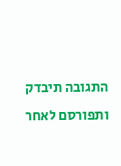התגובה תיבדק ותפורסם לאחר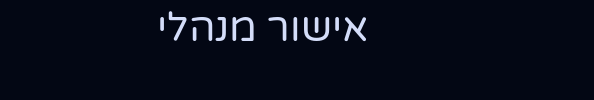אישור מנהלי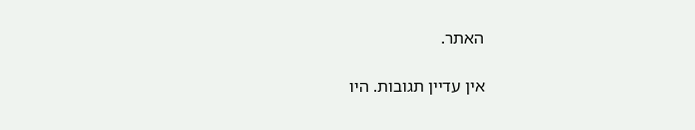האתר.

אין עדיין תגובות. היו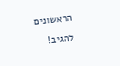הראשונים להגיב!